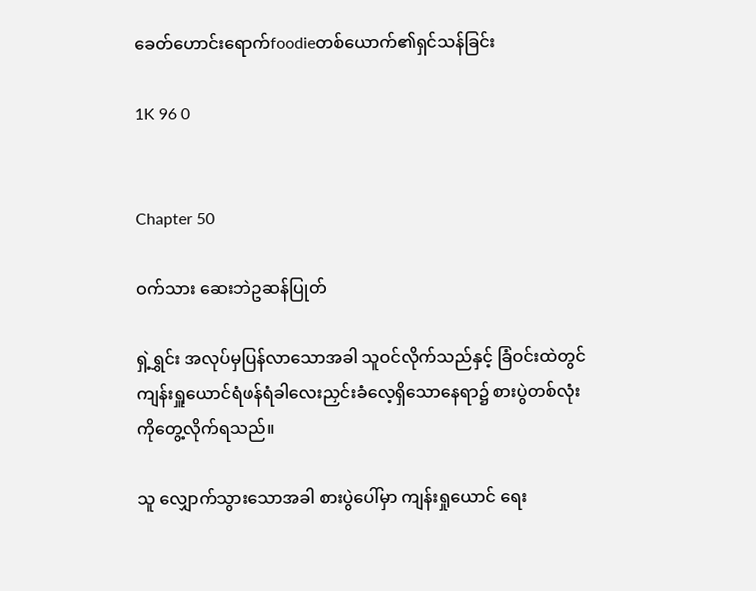ခေတ်ဟောင်းရောက်foodieတစ်ယောက်၏ရှင်သန်ခြင်း

1K 96 0


Chapter 50

ဝက်သား ဆေးဘဲဥဆန်ပြုတ်

ရှဲ့ရွှင်း အလုပ်မှပြန်လာသောအခါ သူဝင်လိုက်သည်နှင့် ခြံဝင်းထဲတွင် ကျန်းရှူယောင်ရံဖန်ရံခါလေးညှင်းခံလေ့ရှိသောနေရာ၌ စားပွဲတစ်လုံးကိုတွေ့လိုက်ရသည်။

သူ လျှောက်သွားသောအခါ စားပွဲပေါ်မှာ ကျန်းရှုယောင် ရေး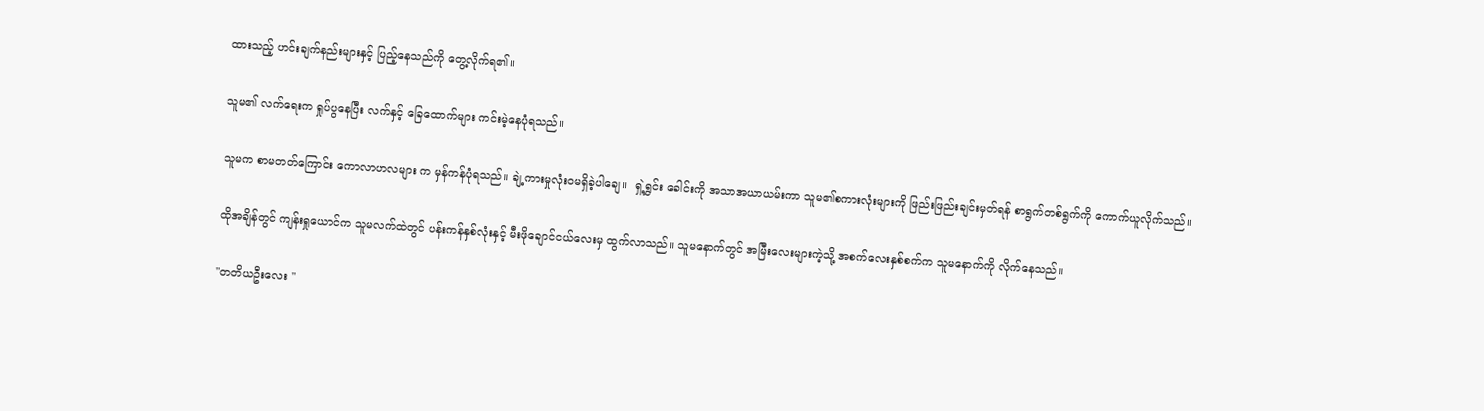ထားသည့် ဟင်းချက်နည်းများနှင့် ပြည့်နေသည်ကို တွေ့လိုက်ရ၏။

သူမ၏ လက်ရေးက ရှုပ်ပွနေပြီး လက်နှင့် ခြေထောက်များ ကင်းမဲ့နေပုံရသည်။

သူမက စာမတတ်ကြောင်း ကောလာဟလများ က မှန်ကန်ပုံရသည်။ ချဲ့ကားမှုလုံးဝမရှိခဲ့ပါချေ။  ရှဲ့ရွှင်း ခေါင်းကို အသာအယာယမ်းကာ သူမ၏စကားလုံးများကို ဖြည်းဖြည်းချင်းမှတ်ရန် စာရွက်တစ်ရွက်ကို ကောက်ယူလိုက်သည်။

ထိုအချိန်တွင် ကျန်းရှုယောင်က သူမလက်ထဲတွင် ပန်းကန်နှစ်လုံးနှင့် မီးဖိုချောင်ငယ်လေးမှ ထွက်လာသည်။ သူမနောက်တွင် အမြီးလေးများကဲ့သို့ အစက်လေးနှစ်စက်က သူမနောက်ကို လိုက်နေသည်။

"တတိယဦးလေး "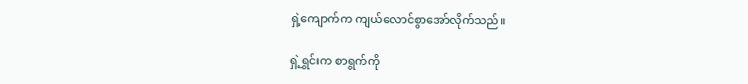ရှဲ့ကျောက်က ကျယ်လောင်စွာအော်လိုက်သည်။

ရှဲ့ရွှင်းက စာရွက်ကို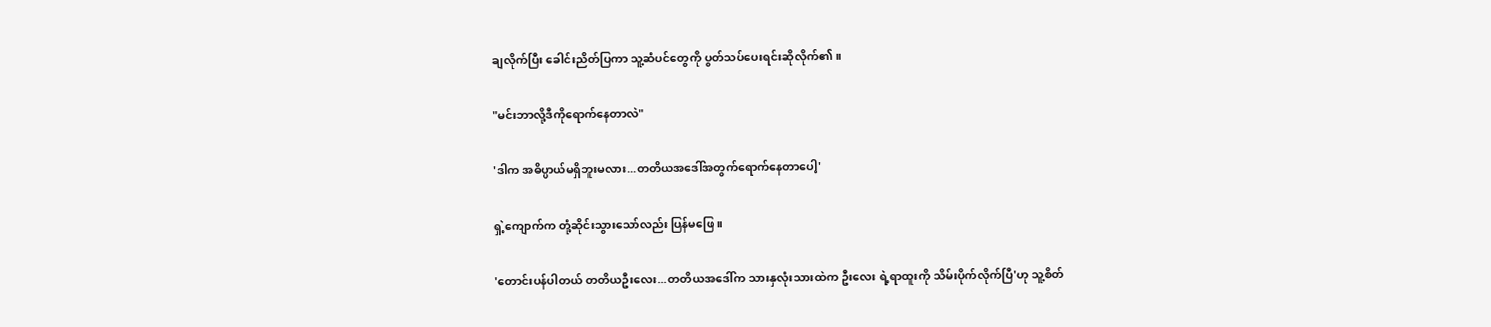ချလိုက်ပြီး ခေါင်းညိတ်ပြကာ သူ့ဆံပင်တွေကို ပွတ်သပ်ပေးရင်းဆိုလိုက်၏။

"မင်းဘာလို့ဒီကိုရောက်နေတာလဲ"

'ဒါက အဓိပ္ပာယ်မရှိဘူးမလား...တတိယအဒေါ်အတွက်ရောက်နေတာပေါ့'

ရှဲ့ကျောက်က တုံ့ဆိုင်းသွားသော်လည်း ပြန်မဖြေ။

'တောင်းပန်ပါတယ် တတိယဦးလေး...တတိယအဒေါ်က သားနှလုံးသားထဲက ဦးလေး ရဲ့ရာထူးကို သိမ်းပိုက်လိုက်ပြီ'ဟု သူ့စိတ်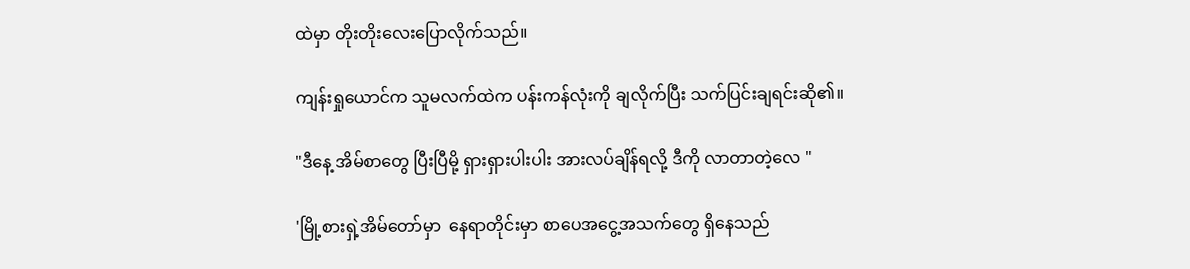ထဲမှာ တိုးတိုးလေးပြောလိုက်သည်။

ကျန်းရှုယောင်က သူမလက်ထဲက ပန်းကန်လုံးကို ချလိုက်ပြီး သက်ပြင်းချရင်းဆို၏။

"ဒီနေ့ အိမ်စာတွေ ပြီးပြီမို့ ရှားရှားပါးပါး အားလပ်ချိန်ရလို့ ဒီကို လာတာတဲ့လေ "

'မြို့စားရှဲ့အိမ်တော်မှာ  နေရာတိုင်းမှာ စာပေအငွေ့အသက်တွေ ရှိနေသည်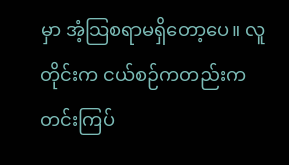မှာ အံ့သြစရာမရှိတော့ပေ။ လူတိုင်းက ငယ်စဉ်ကတည်းက တင်းကြပ်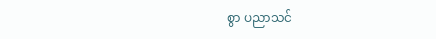စွာ ပညာသင်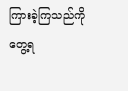ကြားခဲ့ကြသည်ကို တွေ့ရ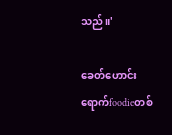သည်။'

ခေတ်ဟောင်းရောက်foodieတစ်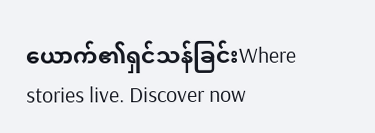ယောက်၏ရှင်သန်ခြင်းWhere stories live. Discover now